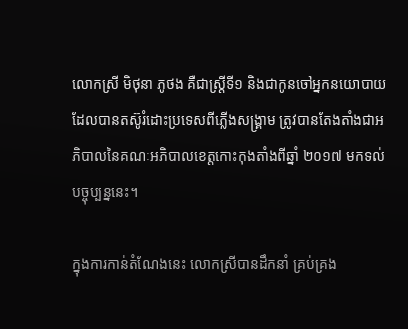លោកស្រី មិថុនា ភូថង គឺជាស្ត្រីទី១ និងជាកូនចៅអ្នកនយោបាយដែលបានតស៊ូរំដោះប្រទេសពីភ្លើងសង្គ្រាម ត្រូវបានតែងតាំងជាអភិបាលនៃគណៈអភិបាលខេត្តកោះកុងតាំងពីឆ្នាំ ២០១៧ មកទល់បច្ចុប្បន្ននេះ។

ក្នុងការកាន់តំណែងនេះ លោកស្រីបានដឹកនាំ គ្រប់គ្រង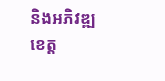និងអភិវឌ្ឍខេត្ត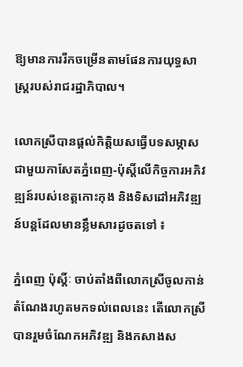ឱ្យមានការរីកចម្រើនតាមផែនការយុទ្ធសាស្ត្ររបស់រាជរដ្ឋាភិបាល។

លោកស្រីបានផ្តល់កិត្តិយសធ្វើបទសម្ភាសជាមួយកាសែតភ្នំពេញ-ប៉ុស្តិ៍លើកិច្ចការអភិវឌ្ឍន៍របស់ខេត្តកោះកុង និងទិសដៅអភិវឌ្ឍន៍បន្ដដែលមានខ្លឹមសារដូចតទៅ ៖

ភ្នំពេញ ប៉ុស្ដិ៍ៈ ចាប់តាំងពីលោកស្រីចូលកាន់តំណែងរហូតមកទល់ពេលនេះ តើលោកស្រីបានរួមចំណែកអភិវឌ្ឍ និងកសាងស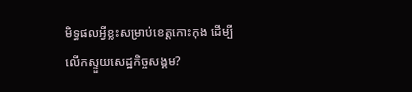មិទ្ធផលអ្វីខ្លះសម្រាប់ខេត្តកោះកុង ដើម្បីលើកស្ទួយសេដ្ឋកិច្ចសង្គម?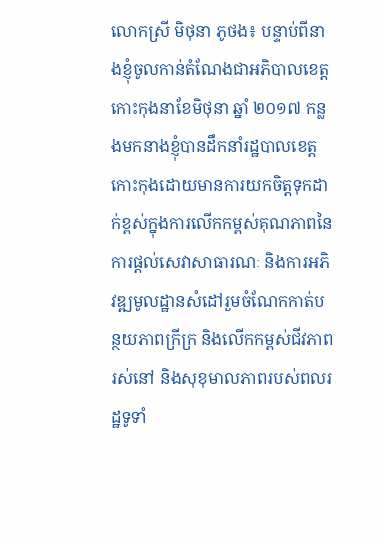លោកស្រី មិថុនា ភូថង៖ បន្ទាប់ពីនាងខ្ញុំចូលកាន់តំណែងជាអភិបាលខេត្តកោះកុងនាខែមិថុនា ឆ្នាំ ២០១៧ កន្លងមកនាងខ្ញុំបានដឹកនាំរដ្ឋបាលខេត្តកោះកុងដោយមានការយកចិត្តទុកដាក់ខ្ពស់ក្នុងការលើកកម្ពស់គុណភាពនៃការផ្តល់សេវាសាធារណៈ និងការអភិវឌ្ឍមូលដ្ឋានសំដៅរួមចំណែកកាត់បន្ថយភាពក្រីក្រ និងលើកកម្ពស់ជីវភាពរស់នៅ និងសុខុមាលភាពរបស់ពលរដ្ឋទូទាំ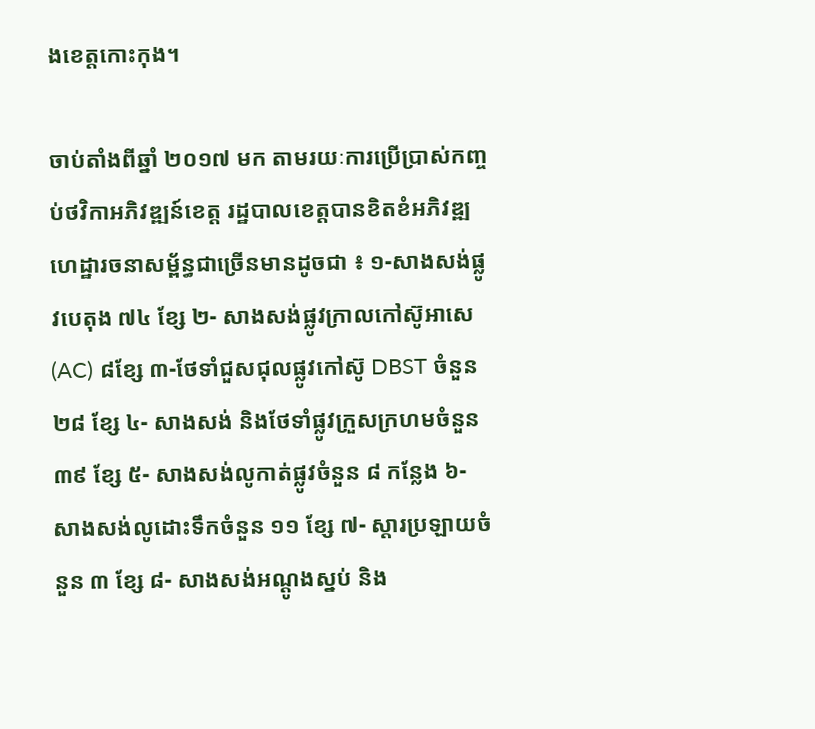ងខេត្តកោះកុង។

ចាប់តាំងពីឆ្នាំ ២០១៧ មក តាមរយៈការប្រើប្រាស់កញ្ចប់ថវិកាអភិវឌ្ឍន៍ខេត្ត រដ្ឋបាលខេត្តបានខិតខំអភិវឌ្ឍហេដ្ឋារចនាសម្ព័ន្ធជាច្រើនមានដូចជា ៖ ១-សាងសង់ផ្លូវបេតុង ៧៤ ខ្សែ ២- សាងសង់ផ្លូវក្រាលកៅស៊ូអាសេ (AC) ៨ខ្សែ ៣-ថែទាំជួសជុលផ្លូវកៅស៊ូ DBST ចំនួន ២៨ ខ្សែ ៤- សាងសង់ និងថែទាំផ្លូវក្រួសក្រហមចំនួន ៣៩ ខ្សែ ៥- សាងសង់លូកាត់ផ្លូវចំនួន ៨ កន្លែង ៦- សាងសង់លូដោះទឹកចំនួន ១១ ខ្សែ ៧- ស្តារប្រឡាយចំនួន ៣ ខ្សែ ៨- សាងសង់អណ្តូងស្នប់ និង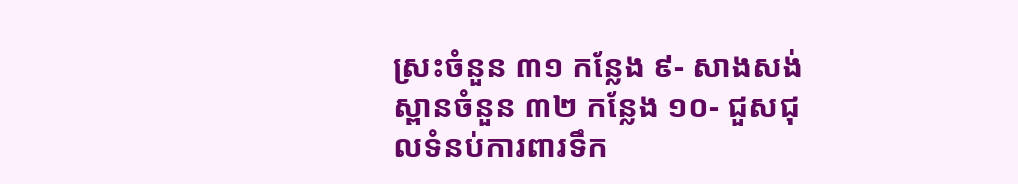ស្រះចំនួន ៣១ កន្លែង ៩- សាងសង់ស្ពានចំនួន ៣២ កន្លែង ១០- ជួសជុលទំនប់ការពារទឹក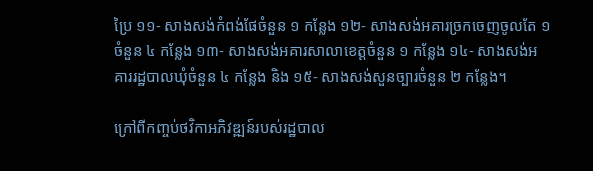ប្រៃ ១១- សាងសង់កំពង់ផែចំនួន ១ កន្លែង ១២- សាងសង់អគារច្រកចេញចូលតែ ១ ចំនួន ៤ កន្លែង ១៣- សាងសង់អគារសាលាខេត្តចំនួន ១ កន្លែង ១៤- សាងសង់អគាររដ្ឋបាលឃុំចំនួន ៤ កន្លែង និង ១៥- សាងសង់សួនច្បារចំនួន ២ កន្លែង។

ក្រៅពីកញ្ចប់ថវិកាអភិវឌ្ឍន៍របស់រដ្ឋបាល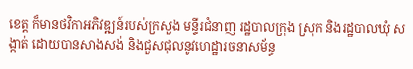ខេត្ត ក៏មានថវិកាអភិវឌ្ឍន៍របស់ក្រសួង មន្ទីរជំនាញ រដ្ឋបាលក្រុង ស្រុក និងរដ្ឋបាលឃុំ សង្កាត់ ដោយបានសាងសង់ និងជួសជុលនូវហេដ្ឋារចនាសម័ន្ធ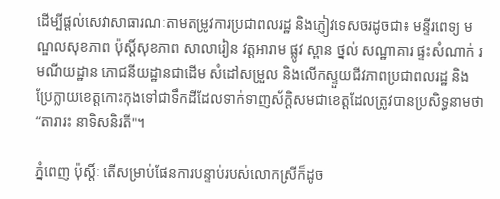ដើម្បីផ្តល់សេវាសាធារណៈតាមតម្រូវការប្រជាពលរដ្ឋ និងភ្ញៀវទេសចរដូចជា៖ មន្ទីរពេទ្យ មណ្ឌលសុខភាព ប៉ុស្តិ៍សុខភាព សាលារៀន វត្តអារាម ផ្លូវ ស្ពាន ថ្នល់ សណ្ឋាគារ ផ្ទះសំណាក់ រមណីយដ្ឋាន ភោជនីយដ្ឋានជាដើម សំដៅសម្រួល និងលើកស្ទួយជីវភាពប្រជាពលរដ្ឋ និងប្រែក្លាយខេត្តកោះកុងទៅជាទឹកដីដែលទាក់ទាញស័ក្តិសមជាខេត្តដែលត្រូវបានប្រសិទ្ធនាមថា “តារារះ នាទិសនិរតី"។

ភ្នំពេញ ប៉ុស្ដិ៍ៈ តើសម្រាប់ផែនការបន្ទាប់របស់លោកស្រីក៏ដូច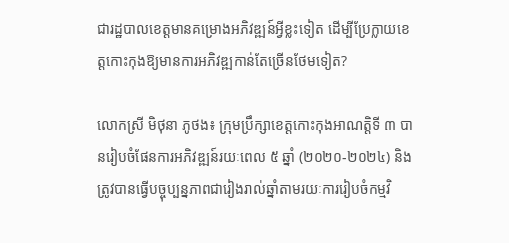ជារដ្ឋបាលខេត្តមានគម្រោងអភិវឌ្ឍន៍អ្វីខ្លះទៀត ដើម្បីប្រែក្លាយខេត្តកោះកុងឱ្យមានការអភិវឌ្ឍកាន់តែច្រើនថែមទៀត?

លោកស្រី មិថុនា ភូថង៖ ក្រុមប្រឹក្សាខេត្តកោះកុងអាណត្តិទី ៣ បានរៀបចំផែនការអភិវឌ្ឍន៍រយៈពេល ៥ ឆ្នាំ (២០២០-២០២៤) និងត្រូវបានធ្វើបច្ចុប្បន្នភាពជារៀងរាល់ឆ្នាំតាមរយៈការរៀបចំកម្មវិ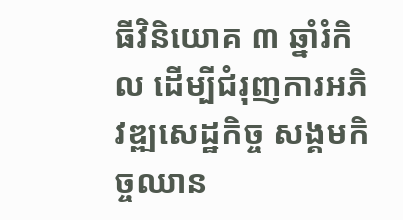ធីវិនិយោគ ៣ ឆ្នាំរំកិល ដើម្បីជំរុញការអភិវឌ្ឍសេដ្ឋកិច្ច សង្គមកិច្ចឈាន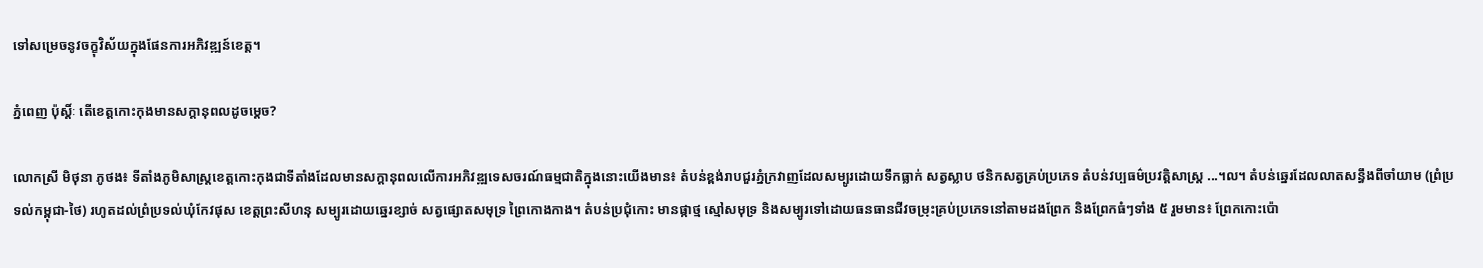ទៅសម្រេចនូវចក្ខុវិស័យក្នុងផែនការអភិវឌ្ឍន៍ខេត្ត។

ភ្នំពេញ ប៉ុស្ដិ៍ៈ តើខេត្តកោះកុងមានសក្តានុពលដូចម្តេច?

លោកស្រី មិថុនា ភូថង៖ ទីតាំងភូមិសាស្ត្រខេត្តកោះកុងជាទីតាំងដែលមានសក្តានុពលលើការអភិវឌ្ឍទេសចរណ៍ធម្មជាតិក្នុងនោះយើងមាន៖ តំបន់ខ្ពង់រាបជួរភ្នំក្រវាញដែលសម្បូរដោយទឹកធ្លាក់ សត្វស្លាប ថនិកសត្វគ្រប់ប្រភេទ តំបន់វប្បធម៌ប្រវត្តិសាស្ត្រ ...។ល។ តំបន់ឆ្នេរដែលលាតសន្ធឹងពីចាំយាម (ព្រំប្រទល់កម្ពុជា-ថៃ) រហូតដល់ព្រំប្រទល់ឃុំកែវផុស ខេត្តព្រះសីហនុ សម្បូរដោយឆ្នេរខ្សាច់ សត្វផ្សោតសមុទ្រ ព្រៃកោងកាង។ តំបន់ប្រជុំកោះ មានផ្កាថ្ម ស្មៅសមុទ្រ និងសម្បូរទៅដោយធនធានជីវចម្រុះគ្រប់ប្រភេទនៅតាមដងព្រែក និងព្រែកធំៗទាំង ៥ រួមមាន៖ ព្រែកកោះប៉ោ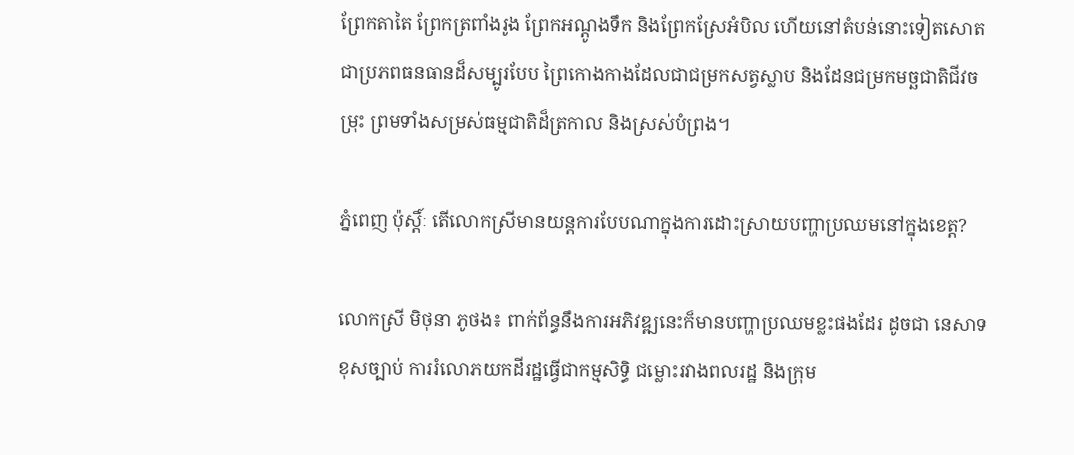ព្រែកតាតៃ ព្រែកត្រពាំងរូង ព្រែកអណ្តូងទឹក និងព្រែកស្រែអំបិល ហើយនៅតំបន់នោះទៀតសោត ជាប្រភពធនធានដ៏សម្បូរបែប ព្រៃកោងកាងដែលជាជម្រកសត្វស្លាប និងដែនជម្រកមច្ឆជាតិជីវចម្រុះ ព្រមទាំងសម្រស់ធម្មជាតិដ៏ត្រកាល និងស្រស់បំព្រង។

ភ្នំពេញ ប៉ុស្តិ៍ៈ តើលោកស្រីមានយន្តការបែបណាក្នុងការដោះស្រាយបញ្ហាប្រឈមនៅក្នុងខេត្ត?

លោកស្រី មិថុនា ភូថង៖ ពាក់ព័ន្ធនឹងការអភិវឌ្ឍនេះក៏មានបញ្ហាប្រឈមខ្លះផងដែរ ដូចជា នេសាទខុសច្បាប់ ការរំលោភយកដីរដ្ឋធ្វើជាកម្មសិទ្ធិ ជម្លោះរវាងពលរដ្ឋ និងក្រុម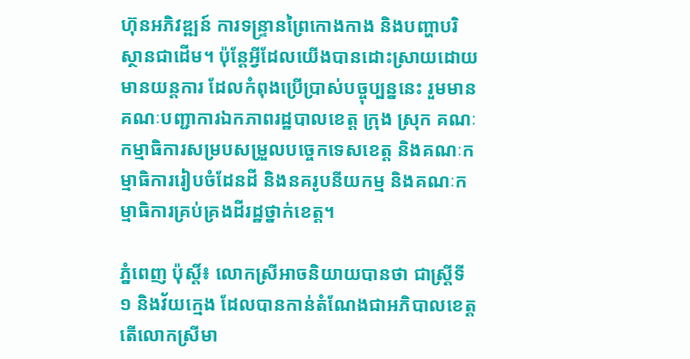ហ៊ុនអភិវឌ្ឍន៍ ការទន្ទ្រានព្រៃកោងកាង និងបញ្ហាបរិស្ថានជាដើម។ ប៉ុន្តែអ្វីដែលយើងបានដោះស្រាយដោយមានយន្តការ ដែលកំពុងប្រើប្រាស់បច្ចុប្បន្ននេះ រួមមាន គណៈបញ្ជាការឯកភាពរដ្ឋបាលខេត្ត ក្រុង ស្រុក គណៈកម្មាធិការសម្របសម្រួលបច្ចេកទេសខេត្ត និងគណៈកម្មាធិការរៀបចំដែនដី និងនគរូបនីយកម្ម និងគណៈកម្មាធិការគ្រប់គ្រងដីរដ្ឋថ្នាក់ខេត្ត។

ភ្នំពេញ ប៉ុស្តិ៍៖ លោកស្រីអាចនិយាយបានថា ជាស្ត្រីទី ១ និងវ័យក្មេង ដែលបានកាន់តំណែងជាអភិបាលខេត្ត តើលោកស្រីមា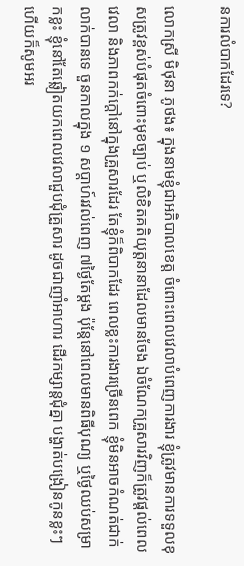នការលំបាកដែរទេ?

លោកស្រី មិថុនា ភូថង៖ ក្នុងនាមខ្ញុំជាអភិបាលខេត្ត ចំពោះពេលវេលាបំពេញការងារ ខ្ញុំត្រូវមានការទទួលខុសត្រូវខ្ពស់បំផុតចំពោះមុខច្បាប់ ឬលិខិតគតិយុត្តនានាដែលមានចែង ឯចំណែកគ្រួសារវិញក៏ត្រូវផ្ដល់ពេលវេលា និងភាពកក់ក្ដៅនៅក្នុងគ្រួសារដែរ តែខ្ញុំក៏ពិបាកដែរ ពេលខ្លះការងារច្រើនពេក ខ្ញុំមិនអាចកំណត់ជាក់លាក់បានទេ ចួនកាលក្នុង ១ សប្ដាហ៍រវល់ពេញ ៧ថ្ងៃតែម្ដង ប៉ុន្ដែនៅពេលមានពិធីបុណ្យ ឬថ្ងៃឈប់សម្រាកខ្លះ ខ្ញុំនៅតែឆ្លៀតយកពេលវេលាជួបជុំគ្រួសារ ដូចជាញាំអាហារ ដើរកម្សាន្តជុំគ្នា បង្ហាត់បង្រៀនកូនខ្លះៗ ហើយក៏សូមអរ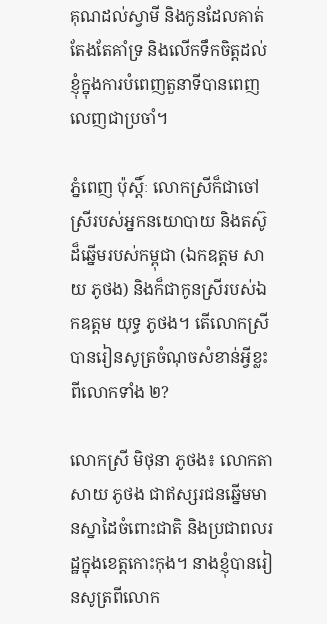គុណដល់ស្វាមី និងកូនដែលគាត់តែងតែគាំទ្រ និងលើកទឹកចិត្តដល់ខ្ញុំក្នុងការបំពេញតួនាទីបានពេញលេញជាប្រចាំ។

ភ្នំពេញ ប៉ុស្តិ៍ៈ លោកស្រីក៏ជាចៅស្រីរបស់អ្នកនយោបាយ និងតស៊ូដ៏ឆ្នើមរបស់កម្ពុជា (ឯកឧត្តម សាយ ភូថង) និងក៏ជាកូនស្រីរបស់ឯកឧត្តម យុទ្ធ ភូថង។ តើលោកស្រីបានរៀនសូត្រចំណុចសំខាន់អ្វីខ្លះពីលោកទាំង ២?

លោកស្រី មិថុនា ភូថង៖ លោកតា សាយ ភូថង ជាឥស្សរជនឆ្នើមមានស្នាដៃចំពោះជាតិ និងប្រជាពលរដ្ឋក្នុងខេត្តកោះកុង។ នាងខ្ញុំបានរៀនសូត្រពីលោក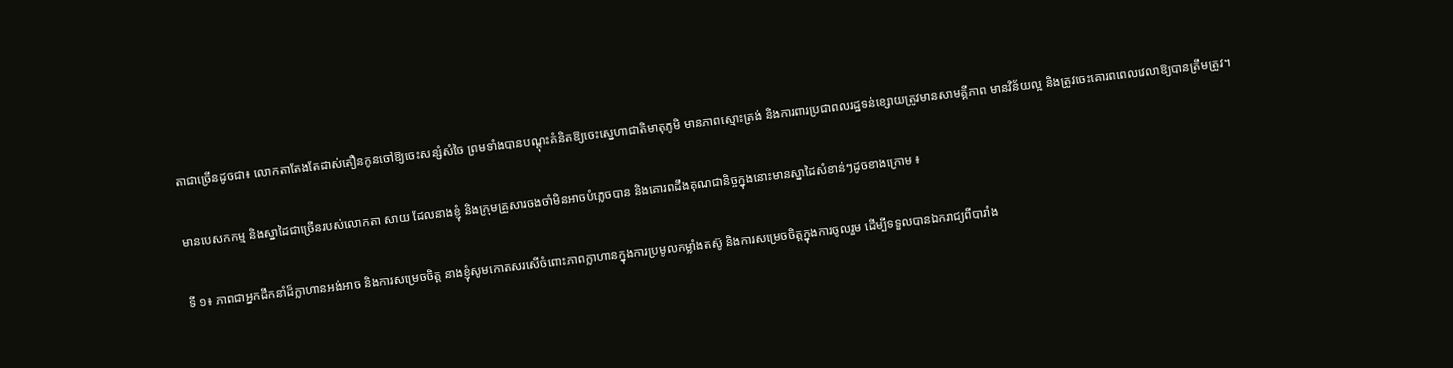តាជាច្រើនដូចជា៖ លោកតាតែងតែដាស់តឿនកូនចៅឱ្យចេះសន្សំសំចៃ ព្រមទាំងបានបណ្ដុះគំនិតឱ្យចេះស្នេហាជាតិមាតុភូមិ មានភាពស្មោះត្រង់ និងការពារប្រជាពលរដ្ឋទន់ខ្សោយត្រូវមានសាមគ្គីភាព មានវិន័យល្អ និងត្រូវចេះគោរពពេលវេលាឱ្យបានត្រឹមត្រូវ។

មានបេសកកម្ម និងស្នាដៃជាច្រើនរបស់លោកតា សាយ ដែលនាងខ្ញុំ និងក្រុមគ្រួសារចងចាំមិនអាចបំភ្លេចបាន និងគោរពដឹងគុណជានិច្ចក្នុងនោះមានស្នាដៃសំខាន់ៗដូចខាងក្រោម ៖

ទី ១៖ ភាពជាអ្នកដឹកនាំដ៏ក្លាហានអង់អាច និងការសម្រេចចិត្ត នាងខ្ញុំសូមកោតសរសើចំពោះភាពក្លាហានក្នុងការប្រមូលកម្លាំងតស៊ូ និងការសម្រេចចិត្តក្នុងការចូលរួម ដើម្បីទទួលបានឯករាជ្យពីបារាំង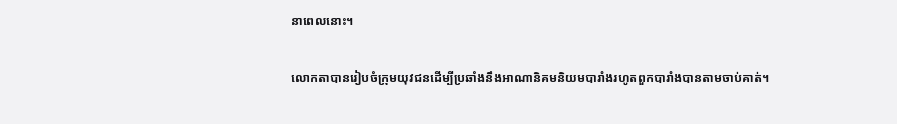នាពេលនោះ។

លោកតាបានរៀបចំក្រុមយុវជនដើម្បីប្រឆាំងនឹងអាណានិគមនិយមបារាំងរហូតពួកបារាំងបានតាមចាប់គាត់។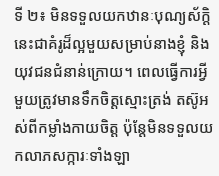ទី ២៖ មិនទទួលយកឋានៈបុណ្យស័ក្ដិ នេះជាគំរូដ៏ល្អមួយសម្រាប់នាងខ្ញុំ និងយុវជនជំនាន់ក្រោយ។ ពេលធ្វើការអ្វីមួយត្រូវមានទឹកចិត្តស្មោះត្រង់ តស៊ូអស់ពីកម្លាំងកាយចិត្ត ប៉ុន្តែមិនទទួលយកលាភសក្ការៈទាំងឡា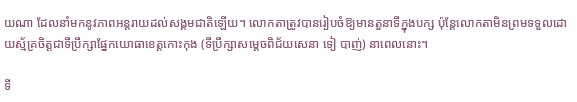យណា ដែលនាំមកនូវភាពអន្តរាយដល់សង្គមជាតិឡើយ។ លោកតាត្រូវបានរៀបចំឱ្យមានតួនាទីក្នុងបក្ស ប៉ុន្តែលោកតាមិនព្រមទទួលដោយស្ម័គ្រចិត្តជាទីប្រឹក្សាផ្នែកយោធាខេត្តកោះកុង (ទីប្រឹក្សាសម្តេចពិជ័យសេនា ទៀ បាញ់) នាពេលនោះ។

ទី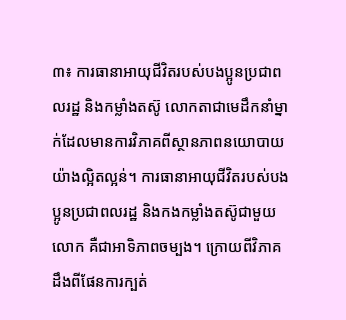៣៖ ការធានាអាយុជីវិតរបស់បងប្អូនប្រជាពលរដ្ឋ និងកម្លាំងតស៊ូ លោកតាជាមេដឹកនាំម្នាក់ដែលមានការវិភាគពីស្ថានភាពនយោបាយយ៉ាងល្អិតល្អន់។ ការធានាអាយុជីវិតរបស់បងប្អូនប្រជាពលរដ្ឋ និងកងកម្លាំងតស៊ូជាមួយលោក គឺជាអាទិភាពចម្បង។ ក្រោយពីវិភាគដឹងពីផែនការក្បត់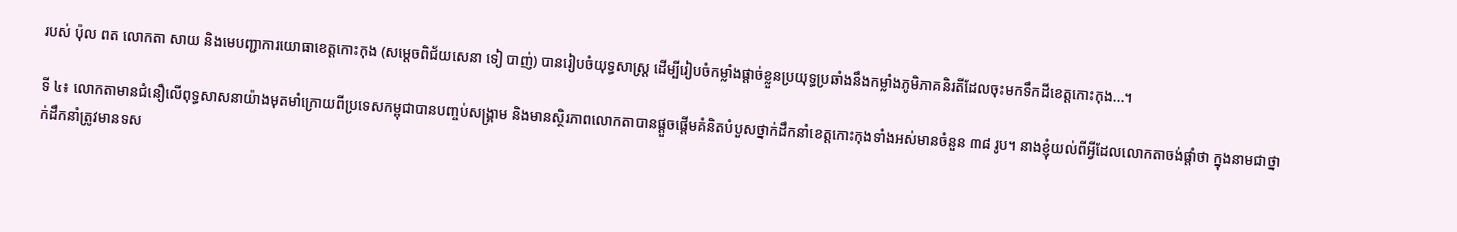របស់ ប៉ុល ពត លោកតា សាយ និងមេបញ្ជាការយោធាខេត្តកោះកុង (សម្តេចពិជ័យសេនា ទៀ បាញ់) បានរៀបចំយុទ្ធសាស្ត្រ ដើម្បីរៀបចំកម្លាំងផ្តាច់ខ្លួនប្រយុទ្ធប្រឆាំងនឹងកម្លាំងភូមិភាគនិរតីដែលចុះមកទឹកដីខេត្តកោះកុង...។

ទី ៤៖ លោកតាមានជំនឿលើពុទ្ធសាសនាយ៉ាងមុតមាំក្រោយពីប្រទេសកម្ពុជាបានបញ្ចប់សង្គ្រាម និងមានស្ថិរភាពលោកតាបានផ្តួចផ្តើមគំនិតបំបួសថ្នាក់ដឹកនាំខេត្តកោះកុងទាំងអស់មានចំនួន ៣៨ រូប។ នាងខ្ញុំយល់ពីអ្វីដែលលោកតាចង់ផ្តាំថា ក្នុងនាមជាថ្នាក់ដឹកនាំត្រូវមានទស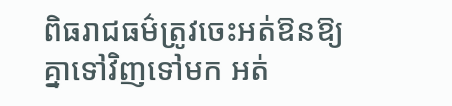ពិធរាជធម៌ត្រូវចេះអត់ឱនឱ្យគ្នាទៅវិញទៅមក អត់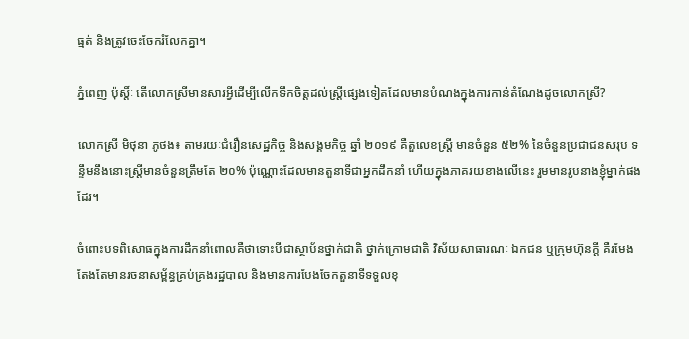ធ្មត់ និងត្រូវចេះចែករំលែកគ្នា។

ភ្នំពេញ ប៉ុស្តិ៍ៈ តើលោកស្រីមានសារអ្វីដើម្បីលើកទឹកចិត្តដល់ស្ត្រីផ្សេងទៀតដែលមានបំណងក្នុងការកាន់តំណែងដូចលោកស្រី?

លោកស្រី មិថុនា ភូថង៖ តាមរយៈជំរឿនសេដ្ឋកិច្ច និងសង្គមកិច្ច ឆ្នាំ ២០១៩ គឺតួលេខស្ត្រី មានចំនួន ៥២% នៃចំនួនប្រជាជនសរុប ទន្ទឹមនឹងនោះស្ត្រីមានចំនួនត្រឹមតែ ២០% ប៉ុណ្ណោះដែលមានតួនាទីជាអ្នកដឹកនាំ ហើយក្នុងភាគរយខាងលើនេះ រួមមានរូបនាងខ្ញុំម្នាក់ផងដែរ។

ចំពោះបទពិសោធក្នុងការដឹកនាំពោលគឺថាទោះបីជាស្ថាប័នថ្នាក់ជាតិ ថ្នាក់ក្រោមជាតិ វិស័យសាធារណៈ ឯកជន ឬក្រុមហ៊ុនក្តី គឺរមែងតែងតែមានរចនាសម្ព័ន្ធគ្រប់គ្រងរដ្ឋបាល និងមានការបែងចែកតួនាទីទទួលខុ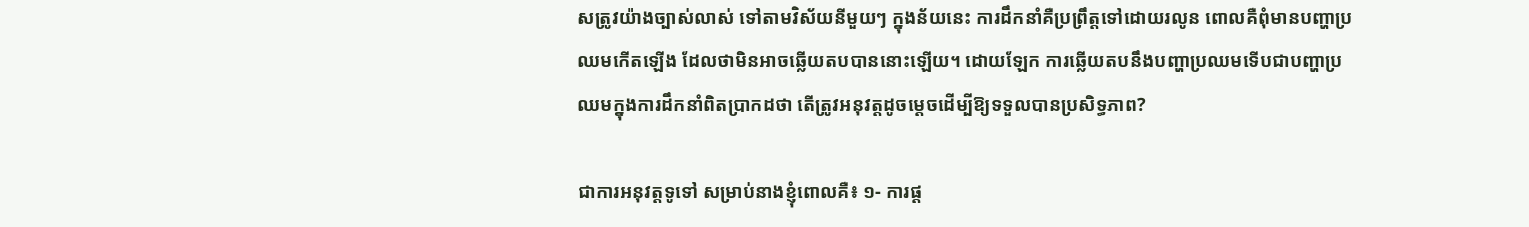សត្រូវយ៉ាងច្បាស់លាស់ ទៅតាមវិស័យនីមួយៗ ក្នុងន័យនេះ ការដឹកនាំគឺប្រព្រឹត្តទៅដោយរលូន ពោលគឺពុំមានបញ្ហាប្រឈមកើតឡើង ដែលថាមិនអាចឆ្លើយតបបាននោះឡើយ។ ដោយឡែក ការឆ្លើយតបនឹងបញ្ហាប្រឈមទើបជាបញ្ហាប្រឈមក្នុងការដឹកនាំពិតប្រាកដថា តើត្រូវអនុវត្តដូចម្តេចដើម្បីឱ្យទទួលបានប្រសិទ្ធភាព?

ជាការអនុវត្តទូទៅ សម្រាប់នាងខ្ញុំពោលគឺ៖ ១- ការផ្ត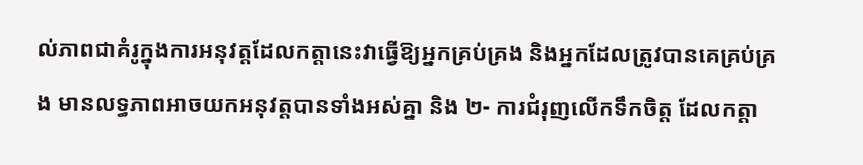ល់ភាពជាគំរូក្នុងការអនុវត្តដែលកត្តានេះវាធ្វើឱ្យអ្នកគ្រប់គ្រង និងអ្នកដែលត្រូវបានគេគ្រប់គ្រង មានលទ្ធភាពអាចយកអនុវត្តបានទាំងអស់គ្នា និង ២- ការជំរុញលើកទឹកចិត្ត ដែលកត្តា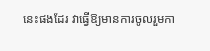នេះផងដែរ វាធ្វើឱ្យមានការចូលរួមកា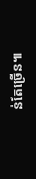ន់តែច្រើន៕